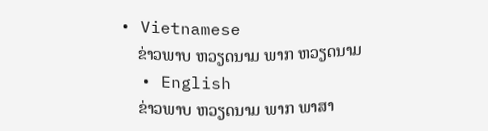• Vietnamese
    ຂ່າວພາບ ຫວຽດນາມ ພາກ ຫວຽດນາມ
  • English
    ຂ່າວພາບ ຫວຽດນາມ ພາກ ພາສາ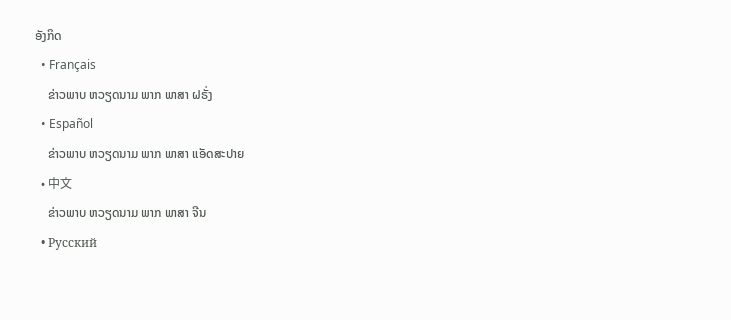ອັງກິດ
  • Français
    ຂ່າວພາບ ຫວຽດນາມ ພາກ ພາສາ ຝຣັ່ງ
  • Español
    ຂ່າວພາບ ຫວຽດນາມ ພາກ ພາສາ ແອັດສະປາຍ
  • 中文
    ຂ່າວພາບ ຫວຽດນາມ ພາກ ພາສາ ຈີນ
  • Русский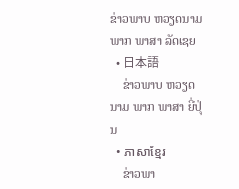ຂ່າວພາບ ຫວຽດນາມ ພາກ ພາສາ ລັດເຊຍ
  • 日本語
    ຂ່າວພາບ ຫວຽດນາມ ພາກ ພາສາ ຍີ່ປຸ່ນ
  • ភាសាខ្មែរ
    ຂ່າວພາ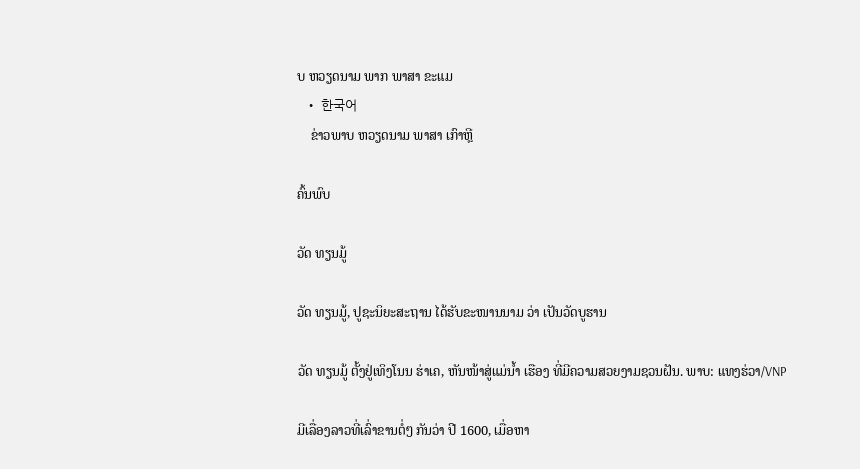ບ ຫວຽດນາມ ພາກ ພາສາ ຂະແມ
  • 한국어
    ຂ່າວພາບ ຫວຽດນາມ ພາສາ ເກົາຫຼີ

ຄົ້ນພົບ

ວັດ ທຽນມູ້

ວັດ ທຽນມູ້, ປູຊະນິຍະສະຖານ ໄດ້ຮັບຂະໜານນາມ ວ່າ ເປັນວັດບູຮານ

ວັດ ທຽນມູ້ ຕັ້ງຢູ່ເທິງໂນນ ຮ່າເຄ, ຫັນໜ້າສູ່ແມ່ນ້ຳ ເຮືອງ ທີ່ມີຄວາມສວຍງາມຊວນຝັນ. ພາບ: ແທງຮ່ວາ/VNP

ມີເລື່ອງລາວທີ່ເລົ່າຂານຕໍ່ໆ ກັນວ່າ ປີ 1600, ເມື່ອຫາ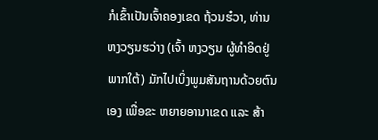ກໍເຂົ້າເປັນເຈົ້າຄອງເຂດ ຖ້ວນຮ໋ວາ, ທ່ານ ຫງວຽນຮວ່າງ (ເຈົ້າ ຫງວຽນ ຜູ້ທຳອິດຢູ່ ພາກໃຕ້) ມັກໄປເບິ່ງພູມສັນຖານດ້ວຍຕົນເອງ ເພື່ອຂະ ຫຍາຍອານາເຂດ ແລະ ສ້າ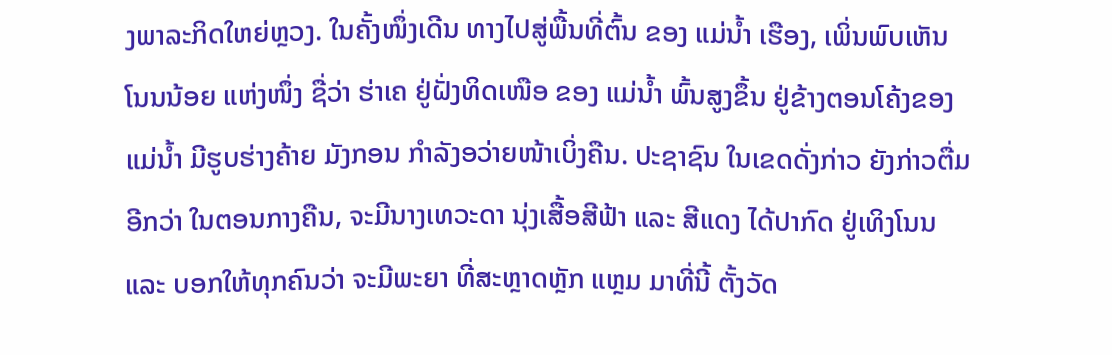ງພາລະກິດໃຫຍ່ຫຼວງ. ໃນຄັ້ງໜຶ່ງເດີນ ທາງໄປສູ່ພື້ນທີ່ຕົ້ນ ຂອງ ແມ່ນໍ້າ ເຮືອງ, ເພິ່ນພົບເຫັນ ໂນນນ້ອຍ ແຫ່ງໜຶ່ງ ຊື່ວ່າ ຮ່າເຄ ຢູ່ຝັ່ງທິດເໜືອ ຂອງ ແມ່ນໍ້າ ພົ້ນສູງຂຶ້ນ ຢູ່ຂ້າງຕອນໂຄ້ງຂອງແມ່ນໍ້າ ມີຮູບຮ່າງຄ້າຍ ມັງກອນ ກຳລັງອວ່າຍໜ້າເບິ່ງຄືນ. ປະຊາຊົນ ໃນເຂດດັ່ງກ່າວ ຍັງກ່າວຕື່ມອີກວ່າ ໃນຕອນກາງຄືນ, ຈະມີນາງເທວະດາ ນຸ່ງເສື້ອສີຟ້າ ແລະ ສີແດງ ໄດ້ປາກົດ ຢູ່ເທິງໂນນ ແລະ ບອກໃຫ້ທຸກຄົນວ່າ ຈະມີພະຍາ ທີ່ສະຫຼາດຫຼັກ ແຫຼມ ມາທີ່ນີ້ ຕັ້ງວັດ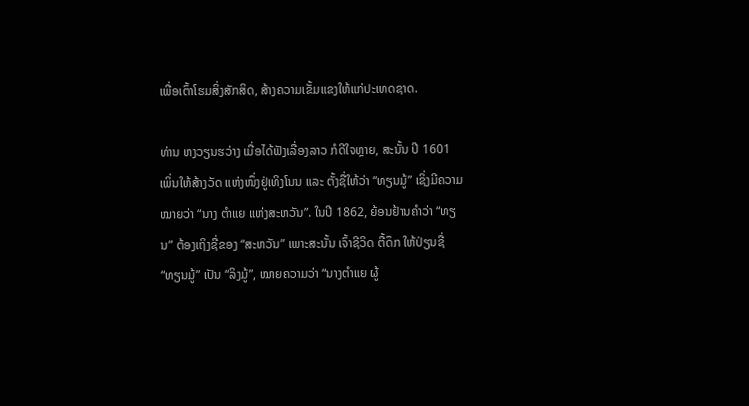ເພື່ອເຕົ້າໂຮມສິ່ງສັກສິດ, ສ້າງຄວາມເຂັ້ມແຂງໃຫ້ແກ່ປະເທດຊາດ.

ທ່ານ ຫງວຽນຮວ່າງ ເມື່ອໄດ້ຟັງເລື່ອງລາວ ກໍດີໃຈຫຼາຍ, ສະນັ້ນ ປີ 1601 ເພິ່ນໃຫ້ສ້າງວັດ ແຫ່ງໜຶ່ງຢູ່ເທິງໂນນ ແລະ ຕັ້ງຊື່ໃຫ້ວ່າ “ທຽນມູ້” ເຊິ່ງມີຄວາມໝາຍວ່າ “ນາງ ຕຳແຍ ແຫ່ງສະຫວັນ”. ໃນປີ 1862, ຍ້ອນຢ້ານຄຳວ່າ “ທຽນ” ຕ້ອງເຖິງຊື່ຂອງ “ສະຫວັນ” ເພາະສະນັ້ນ ເຈົ້າຊີວິດ ຕື້ດຶກ ໃຫ້ປ່ຽນຊື່ “ທຽນມູ້” ເປັນ “ລິງມູ້”, ໝາຍຄວາມວ່າ “ນາງຕຳແຍ ຜູ້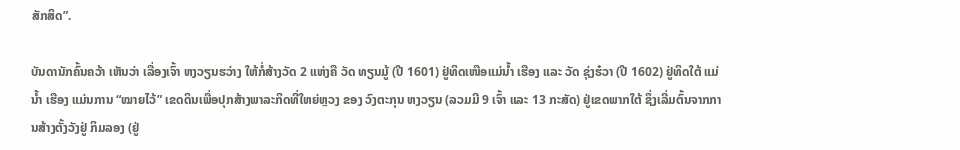ສັກສິດ”.

ບັນດານັກຄົ້ນຄວ້າ ເຫັນວ່າ ເລື່ອງເຈົ້າ ຫງວຽນຮວ່າງ ໃຫ້ກໍ່ສ້າງວັດ 2 ແຫ່ງຄື ວັດ ທຽນມູ້ (ປີ 1601) ຢູ່ທິດເໜືອແມ່ນໍ້າ ເຮືອງ ແລະ ວັດ ຊຸ່ງຮ໋ວາ (ປີ 1602) ຢູ່ທິດໃຕ້ ແມ່ນ້ຳ ເຮືອງ ແມ່ນການ “ໝາຍໄວ້” ເຂດດິນເພື່ອປຸກສ້າງພາລະກິດທີ່ໃຫຍ່ຫຼວງ ຂອງ ວົງຕະກຸນ ຫງວຽນ (ລວມມີ 9 ເຈົ້າ ແລະ 13 ກະສັດ) ຢູ່ເຂດພາກໃຕ້ ຊຶ່ງເລີ່ມຕົ້ນຈາກການສ້າງຕັ້ງວັງຢູ່ ກິມລອງ (ຢູ່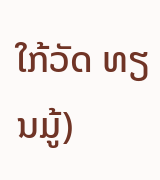ໃກ້ວັດ ທຽນມູ້)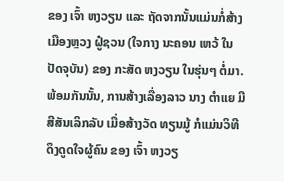ຂອງ ເຈົ້າ ຫງວຽນ ແລະ ຖັດຈາກນັ້ນແມ່ນກໍ່ສ້າງເມືອງຫຼວງ ຝູ໋ຊວນ (ໃຈກາງ ນະຄອນ ເຫວ້ ໃນປັດຈຸບັນ) ຂອງ ກະສັດ ຫງວຽນ ໃນຮຸ່ນໆ ຕໍ່ມາ. ພ້ອມກັນນັ້ນ, ການສ້າງເລື່ອງລາວ ນາງ ຕຳແຍ ມີສີສັນເລິກລັບ ເມື່ອສ້າງວັດ ທຽນມູ້ ກໍແມ່ນວິທີດຶງດູດໃຈຜູ້ຄົນ ຂອງ ເຈົ້າ ຫງວຽ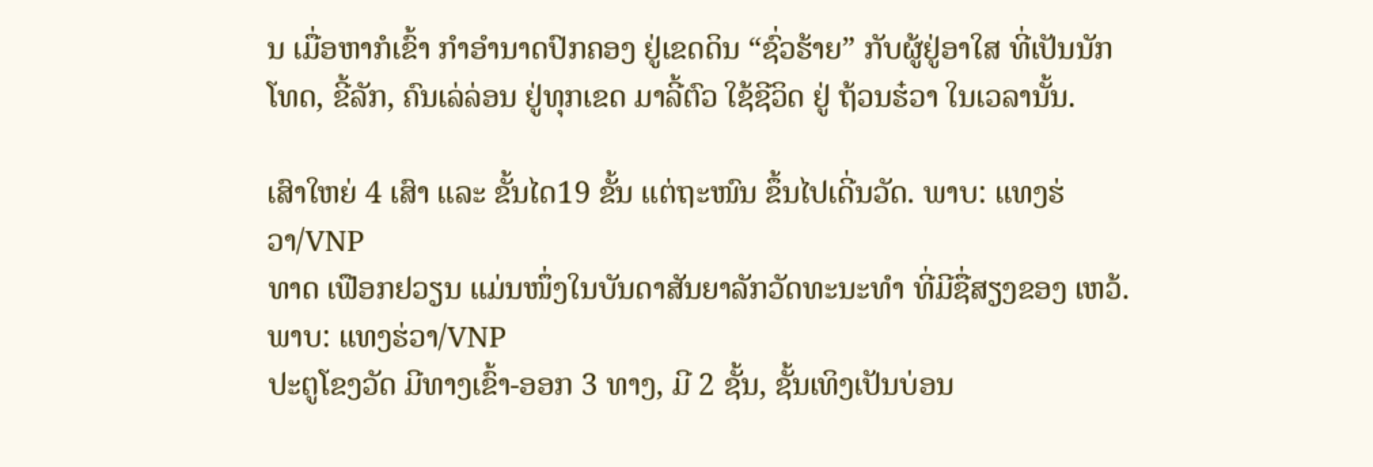ນ ເມື່ອຫາກໍເຂົ້າ ກຳອຳນາດປົກຄອງ ຢູ່ເຂດດິນ “ຊົ່ວຮ້າຍ” ກັບຜູ້ຢູ່ອາໃສ ທີ່ເປັນນັກໂທດ, ຂີ້ລັກ, ຄົນເລ່ລ່ອນ ຢູ່ທຸກເຂດ ມາລີ້ຕົວ ໃຊ້ຊີວິດ ຢູ່ ຖ້ວນຮ໋ວາ ໃນເວລານັ້ນ.

ເສົາໃຫຍ່ 4 ເສົາ ແລະ ຂັ້ນໄດ19 ຂັ້ນ ແຕ່ຖະໜົນ ຂຶ້ນໄປເດີ່ນວັດ. ພາບ: ແທງຮ່ວາ/VNP
ທາດ ເຟືອກຢວຽນ ແມ່ນໜຶ່ງໃນບັນດາສັນຍາລັກວັດທະນະທຳ ທີ່ມີຊື່ສຽງຂອງ ເຫວ້. ພາບ: ແທງຮ່ວາ/VNP
ປະຕູໂຂງວັດ ມີທາງເຂົ້າ-ອອກ 3 ທາງ, ມີ 2 ຊັ້ນ, ຊັ້ນເທິງເປັນບ່ອນ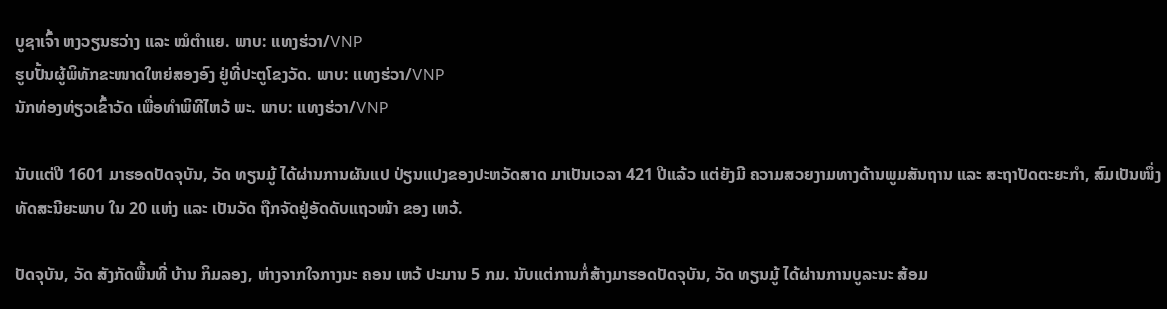ບູຊາເຈົ້າ ຫງວຽນຮວ່າງ ແລະ ໝໍຕຳແຍ. ພາບ: ແທງຮ່ວາ/VNP
ຮູບປັ້ນຜູ້ພິທັກຂະໜາດໃຫຍ່ສອງອົງ ຢູ່ທີ່ປະຕູໂຂງວັດ. ພາບ: ແທງຮ່ວາ/VNP
ນັກທ່ອງທ່ຽວເຂົ້າວັດ ເພື່ອທຳພິທີໄຫວ້ ພະ. ພາບ: ແທງຮ່ວາ/VNP

ນັບແຕ່ປີ 1601 ມາຮອດປັດຈຸບັນ, ວັດ ທຽນມູ້ ໄດ້ຜ່ານການຜັນແປ ປ່ຽນແປງຂອງປະຫວັດສາດ ມາເປັນເວລາ 421 ປີແລ້ວ ແຕ່ຍັງມີ ຄວາມສວຍງາມທາງດ້ານພູມສັນຖານ ແລະ ສະຖາປັດຕະຍະກຳ, ສົມເປັນໜຶ່ງ ທັດສະນີຍະພາບ ໃນ 20 ແຫ່ງ ແລະ ເປັນວັດ ຖືກຈັດຢູ່ອັດດັບແຖວໜ້າ ຂອງ ເຫວ້.

ປັດຈຸບັນ, ວັດ ສັງກັດພື້ນທີ່ ບ້ານ ກິມລອງ, ຫ່າງຈາກໃຈກາງນະ ຄອນ ເຫວ້ ປະມານ 5 ກມ. ນັບແຕ່ການກໍ່ສ້າງມາຮອດປັດຈຸບັນ, ວັດ ທຽນມູ້ ໄດ້ຜ່ານການບູລະນະ ສ້ອມ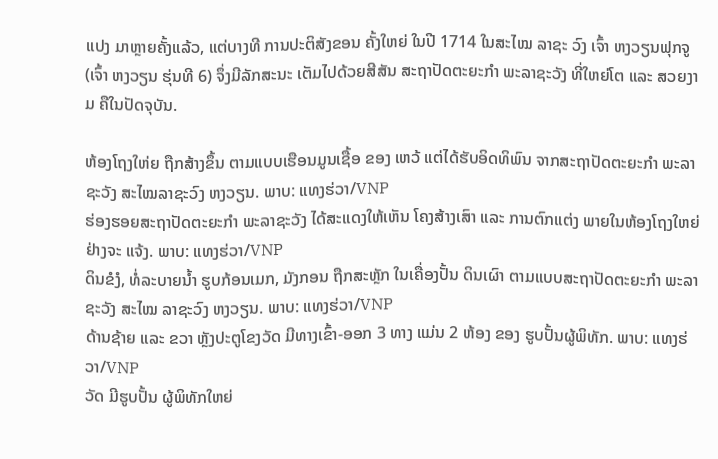ແປງ ມາຫຼາຍຄັ້ງແລ້ວ, ແຕ່ບາງທີ ການປະຕິສັງຂອນ ຄັ້ງໃຫຍ່ ໃນປີ 1714 ໃນສະໄໝ ລາຊະ ວົງ ເຈົ້າ ຫງວຽນຟຸກຈູ (ເຈົ້າ ຫງວຽນ ຮຸ່ນທີ 6) ຈຶ່ງມີລັກສະນະ ເຕັມໄປດ້ວຍສີສັນ ສະຖາປັດຕະຍະກຳ ພະລາຊະວັງ ທີ່ໃຫຍ່ໂຕ ແລະ ສວຍງາມ ຄືໃນປັດຈຸບັນ.

ຫ້ອງໂຖງໃຫ່ຍ ຖືກສ້າງຂຶ້ນ ຕາມແບບເຮືອນມູນເຊື້ອ ຂອງ ເຫວ້ ແຕ່ໄດ້ຮັບອິດທິພົນ ຈາກສະຖາປັດຕະຍະກຳ ພະລາຊະວັງ ສະໄໝລາຊະວົງ ຫງວຽນ. ພາບ: ແທງຮ່ວາ/VNP
ຮ່ອງຮອຍສະຖາປັດຕະຍະກຳ ພະລາຊະວັງ ໄດ້ສະແດງໃຫ້ເຫັນ ໂຄງສ້າງເສົາ ແລະ ການຕົກແຕ່ງ ພາຍໃນຫ້ອງໂຖງໃຫຍ່ ຢ່າງຈະ ແຈ້ງ. ພາບ: ແທງຮ່ວາ/VNP
ດິນຂໍງໍ, ທໍ່ລະບາຍນ້ຳ ຮູບກ້ອນເມກ, ມັງກອນ ຖືກສະຫຼັກ ໃນເຄື່ອງປັ້ນ ດິນເຜົາ ຕາມແບບສະຖາປັດຕະຍະກຳ ພະລາຊະວັງ ສະໄໝ ລາຊະວົງ ຫງວຽນ. ພາບ: ແທງຮ່ວາ/VNP
ດ້ານຊ້າຍ ແລະ ຂວາ ຫຼັງປະຕູໂຂງວັດ ມີທາງເຂົ້າ-ອອກ 3 ທາງ ແມ່ນ 2 ຫ້ອງ ຂອງ ຮູບປັ້ນຜູ້ພິທັກ. ພາບ: ແທງຮ່ວາ/VNP
ວັດ ມີຮູບປັ້ນ ຜູ້ພິທັກໃຫຍ່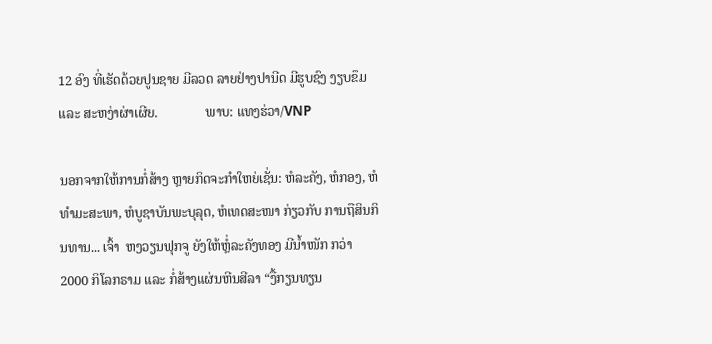12 ອົງ ທີ່ເຮັດດ້ວຍປູນຊາຍ ມີລວດ ລາຍຢ່າງປານີດ ມີຮູບຊົງ ງຽບຂຶມ ແລະ ສະຫງ່າຜ່າເຜີຍ.              ພາບ: ແທງຮ່ວາ/VNP

ນອກຈາກໃຫ້ການກໍ່ສ້າງ ຫຼາຍກິດຈະກຳໃຫຍ່ເຊັ່ນ: ຫໍລະຄັງ, ຫໍກອງ, ຫໍທຳມະສະພາ, ຫໍບູຊາບັນພະບຸລຸດ, ຫໍເທດສະໜາ ກ່ຽວກັບ ການຖືສິນກິນທານ... ເຈົ້າ  ຫງວຽນຟຸກຈູ ຍັງໃຫ້ຫຼໍ່ລະຄັງທອງ ມີນໍ້າໜັກ ກວ່າ 2000 ກິໂລກຣາມ ແລະ ກໍ່ສ້າງແຜ່ນຫີນສີລາ “ງື້ກຽນທຽນ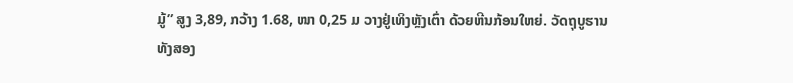ມູ້” ສູງ 3,89, ກວ້າງ 1.68, ໜາ 0,25 ມ ວາງຢູ່ເທິງຫຼັງເຕົ່າ ດ້ວຍຫີນກ້ອນໃຫຍ່. ວັດຖຸບູຮານ ທັງສອງ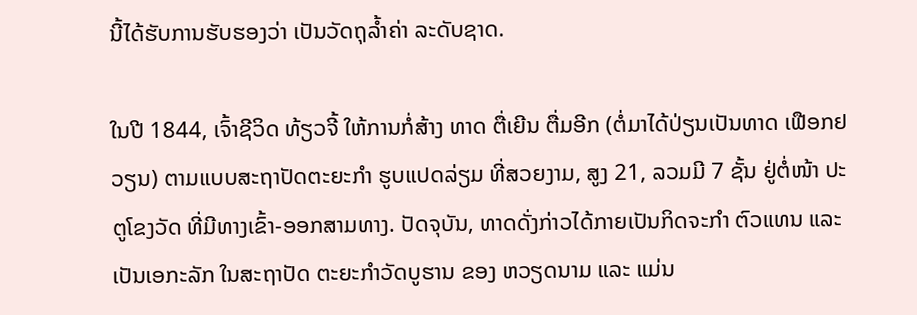ນີ້ໄດ້ຮັບການຮັບຮອງວ່າ ເປັນວັດຖຸລໍ້າຄ່າ ລະດັບຊາດ.

ໃນປີ 1844, ເຈົ້າຊີວິດ ທ້ຽວຈີ້ ໃຫ້ການກໍ່ສ້າງ ທາດ ຕື່ເຍີນ ຕື່ມອີກ (ຕໍ່ມາໄດ້ປ່ຽນເປັນທາດ ເຟືອກຢວຽນ) ຕາມແບບສະຖາປັດຕະຍະກຳ ຮູບແປດລ່ຽມ ທີ່ສວຍງາມ, ສູງ 21, ລວມມີ 7 ຊັ້ນ ຢູ່ຕໍ່ໜ້າ ປະຕູໂຂງວັດ ທີ່ມີທາງເຂົ້າ-ອອກສາມທາງ. ປັດຈຸບັນ, ທາດດັ່ງກ່າວໄດ້ກາຍເປັນກິດຈະກຳ ຕົວແທນ ແລະ ເປັນເອກະລັກ ໃນສະຖາປັດ ຕະຍະກຳວັດບູຮານ ຂອງ ຫວຽດນາມ ແລະ ແມ່ນ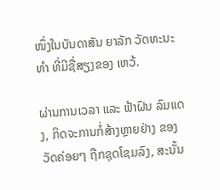ໜຶ່ງໃນບັນດາສັນ ຍາລັກ ວັດທະນະທຳ ທີ່ມີຊື່ສຽງຂອງ ເຫວ້.

ຜ່ານການເວລາ ແລະ ຟ້າຝົນ ລົມແດງ, ກິດຈະການກໍ່ສ້າງຫຼາຍຢ່າງ ຂອງ ວັດຄ່ອຍໆ ຖືກຊຸດໂຊມລົງ, ສະນັ້ນ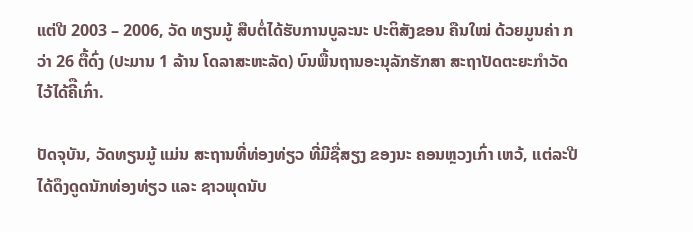ແຕ່ປີ 2003 – 2006, ວັດ ທຽນມູ້ ສືບຕໍ່ໄດ້ຮັບການບູລະນະ ປະຕິສັງຂອນ ຄືນໃໝ່ ດ້ວຍມູນຄ່າ ກວ່າ 26 ຕື້ດົ່ງ (ປະມານ 1 ລ້ານ ໂດລາສະຫະລັດ) ບົນພື້ນຖານອະນຸລັກຮັກສາ ສະຖາປັດຕະຍະກໍາວັດ ໄວ້ໄດ້ຄີືເກົ່າ.

ປັດຈຸບັນ, ວັດທຽນມູ້ ແມ່ນ ສະຖານທີ່ທ່ອງທ່ຽວ ທີ່ມີຊື່ສຽງ ຂອງນະ ຄອນຫຼວງເກົ່າ ເຫວ້, ແຕ່ລະປີ ໄດ້ດຶງດູດນັກທ່ອງທ່ຽວ ແລະ ຊາວພຸດນັບ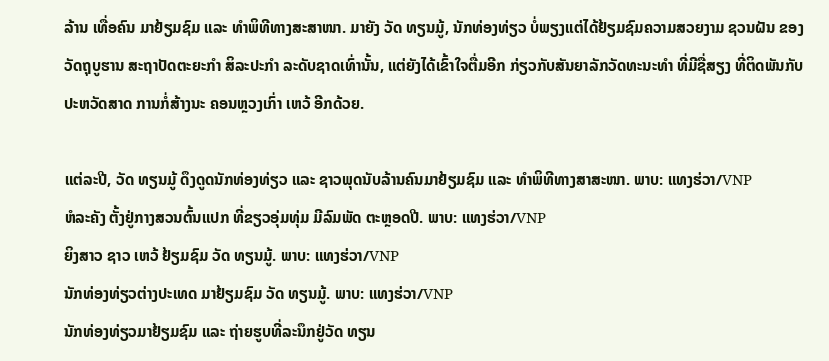ລ້ານ ເທື່ອຄົນ ມາຢ້ຽມຊົມ ແລະ ທຳພິທີທາງສະສາໜາ. ມາຍັງ ວັດ ທຽນມູ້, ນັກທ່ອງທ່ຽວ ບໍ່ພຽງແຕ່ໄດ້ຢ້ຽມຊົມຄວາມສວຍງາມ ຊວນຝັນ ຂອງ ວັດຖຸບູຮານ ສະຖາປັດຕະຍະກຳ ສິລະປະກຳ ລະດັບຊາດເທົ່ານັ້ນ, ແຕ່ຍັງໄດ້ເຂົ້າໃຈຕື່ມອີກ ກ່ຽວກັບສັນຍາລັກວັດທະນະທຳ ທີ່ມີຊື່ສຽງ ທີ່ຕິດພັນກັບປະຫວັດສາດ ການກໍ່ສ້າງນະ ຄອນຫຼວງເກົ່າ ເຫວ້ ອີກດ້ວຍ.

ແຕ່ລະປີ, ວັດ ທຽນມູ້ ດຶງດູດນັກທ່ອງທ່ຽວ ແລະ ຊາວພຸດນັບລ້ານຄົນມາຢ້ຽມຊົມ ແລະ ທຳພິທີທາງສາສະໜາ. ພາບ: ແທງຮ່ວາ/VNP
ຫໍລະຄັງ ຕັ້ງຢູ່ກາງສວນຕົ້ນແປກ ທີ່ຂຽວອຸ່ມທຸ່ມ ມີລົມພັດ ຕະຫຼອດປີ. ພາບ: ແທງຮ່ວາ/VNP
ຍິງສາວ ຊາວ ເຫວ້ ຢ້ຽມຊົມ ວັດ ທຽນມູ້. ພາບ: ແທງຮ່ວາ/VNP
ນັກທ່ອງທ່ຽວຕ່າງປະເທດ ມາຢ້ຽມຊົມ ວັດ ທຽນມູ້. ພາບ: ແທງຮ່ວາ/VNP
ນັກທ່ອງທ່ຽວມາຢ້ຽມຊົມ ແລະ ຖ່າຍຮູບທີ່ລະນຶກຢູ່ວັດ ທຽນ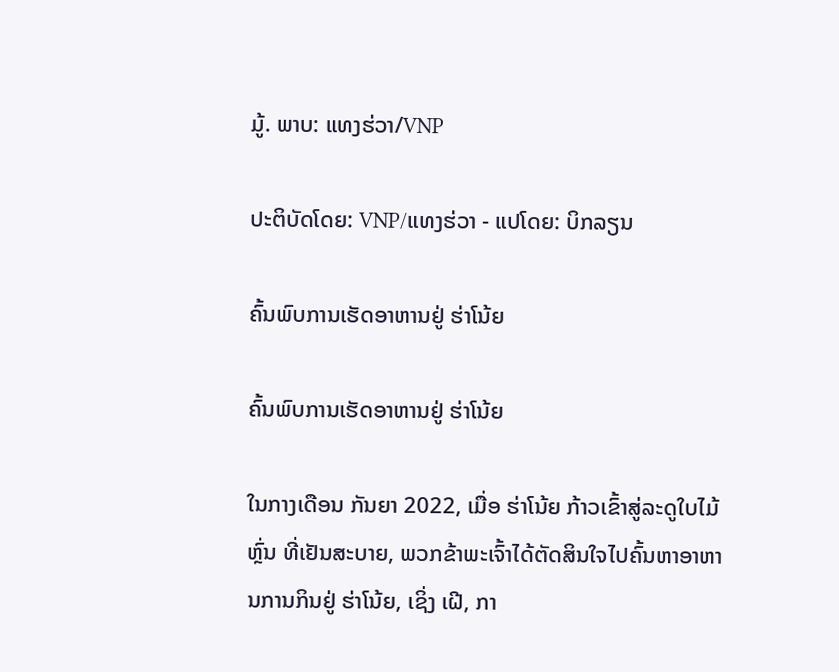ມູ້. ພາບ: ແທງຮ່ວາ/VNP

ປະຕິບັດໂດຍ: VNP/ແທງຮ່ວາ - ແປໂດຍ: ບິກລຽນ

ຄົ້ນພົບການເຮັດອາຫານຢູ່ ຮ່າໂນ້ຍ

ຄົ້ນພົບການເຮັດອາຫານຢູ່ ຮ່າໂນ້ຍ

ໃນກາງເດືອນ ກັນຍາ 2022, ເມື່ອ ຮ່າໂນ້ຍ ກ້າວເຂົ້າສູ່ລະດູໃບໄມ້ຫຼົ່ນ ທີ່ເຢັນສະບາຍ, ພວກຂ້າພະເຈົ້າໄດ້ຕັດສິນໃຈໄປຄົ້ນຫາອາຫານການກິນຢູ່ ຮ່າໂນ້ຍ, ເຊິ່ງ ເຝີ, ກາ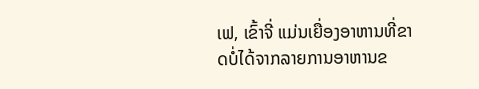ເຟ, ເຂົ້າຈີ່ ແມ່ນເຍື່ອງອາຫານທີ່ຂາດບໍ່ໄດ້ຈາກລາຍການອາຫານຂ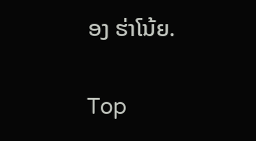ອງ ຮ່າໂນ້ຍ.

Top